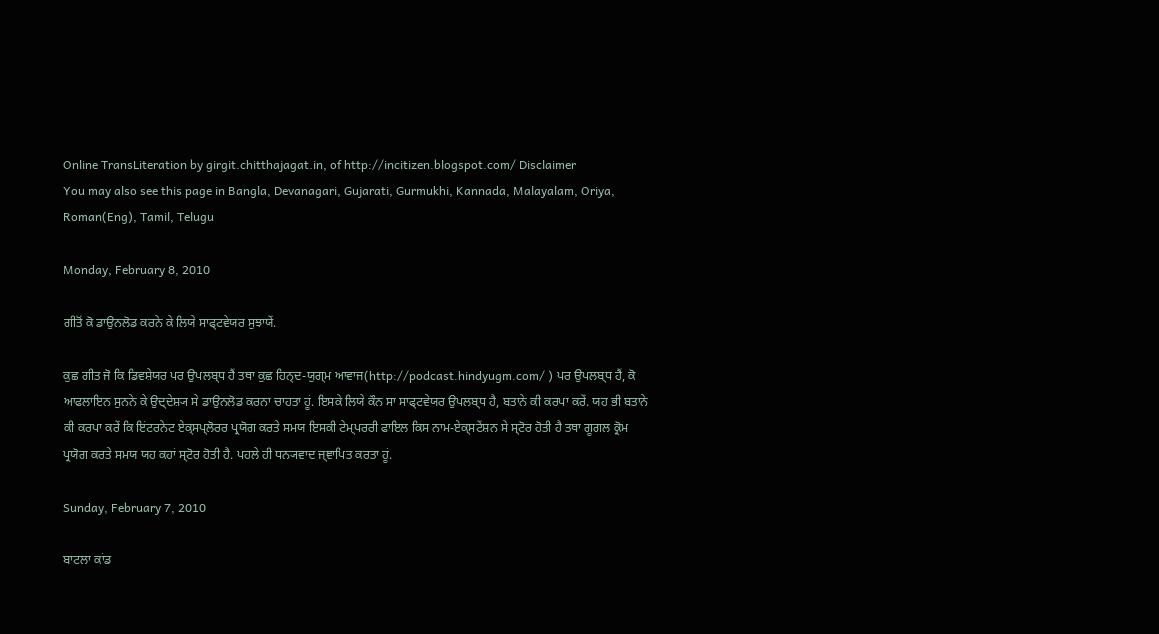Online TransLiteration by girgit.chitthajagat.in, of http://incitizen.blogspot.com/ Disclaimer
You may also see this page in Bangla, Devanagari, Gujarati, Gurmukhi, Kannada, Malayalam, Oriya, Roman(Eng), Tamil, Telugu

Monday, February 8, 2010

ਗੀਤੋਂ ਕੋ ਡਾਉਨਲੋਡ ਕਰਨੇ ਕੇ ਲਿਯੇ ਸਾਫ੍ਟਵੇਯਰ ਸੁਝਾਯੇਂ.

ਕੁਛ ਗੀਤ ਜੋ ਕਿ ਡਿਵਸ਼ੇਯਰ ਪਰ ਉਪਲਬ੍ਧ ਹੈਂ ਤਥਾ ਕੁਛ ਹਿਨ੍ਦ-ਯੁਗ੍ਮ ਆਵਾਜ(http://podcast.hindyugm.com/ ) ਪਰ ਉਪਲਬ੍ਧ ਹੈਂ, ਕੋ ਆਫਲਾਇਨ ਸੁਨਨੇ ਕੇ ਉਦ੍ਦੇਸ਼੍ਯ ਸੇ ਡਾਉਨਲੋਡ ਕਰਨਾ ਚਾਹਤਾ ਹੂਂ. ਇਸਕੇ ਲਿਯੇ ਕੌਨ ਸਾ ਸਾਫ੍ਟਵੇਯਰ ਉਪਲਬ੍ਧ ਹੈ, ਬਤਾਨੇ ਕੀ ਕਰਪਾ ਕਰੇਂ. ਯਹ ਭੀ ਬਤਾਨੇ ਕੀ ਕਰਪਾ ਕਰੇਂ ਕਿ ਇਂਟਰਨੇਟ ਏਕ੍ਸਪ੍ਲੋਰਰ ਪ੍ਰਯੋਗ ਕਰਤੇ ਸਮਯ ਇਸਕੀ ਟੇਮ੍ਪਰਰੀ ਫਾਇਲ ਕਿਸ ਨਾਮ-ਏਕ੍ਸਟੇਂਸ਼ਨ ਸੇ ਸ੍ਟੋਰ ਹੋਤੀ ਹੈ ਤਥਾ ਗੂਗਲ ਕ੍ਰੋਮ ਪ੍ਰਯੋਗ ਕਰਤੇ ਸਮਯ ਯਹ ਕਹਾਂ ਸ੍ਟੋਰ ਹੋਤੀ ਹੈ. ਪਹਲੇ ਹੀ ਧਨ੍ਯਵਾਦ ਜ੍ਞਾਪਿਤ ਕਰਤਾ ਹੂਂ.

Sunday, February 7, 2010

ਬਾਟਲਾ ਕਾਂਡ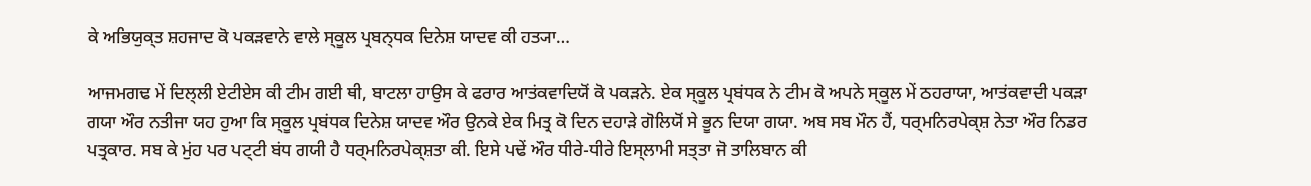ਕੇ ਅਭਿਯੁਕ੍ਤ ਸ਼ਹਜਾਦ ਕੋ ਪਕਡ਼ਵਾਨੇ ਵਾਲੇ ਸ੍ਕੂਲ ਪ੍ਰਬਨ੍ਧਕ ਦਿਨੇਸ਼ ਯਾਦਵ ਕੀ ਹਤ੍ਯਾ…

ਆਜਮਗਢ ਮੇਂ ਦਿਲ੍ਲੀ ਏਟੀਏਸ ਕੀ ਟੀਮ ਗਈ ਥੀ, ਬਾਟਲਾ ਹਾਉਸ ਕੇ ਫਰਾਰ ਆਤਂਕਵਾਦਿਯੋਂ ਕੋ ਪਕੜਨੇ. ਏਕ ਸ੍ਕੂਲ ਪ੍ਰਬਂਧਕ ਨੇ ਟੀਮ ਕੋ ਅਪਨੇ ਸ੍ਕੂਲ ਮੇਂ ਠਹਰਾਯਾ, ਆਤਂਕਵਾਦੀ ਪਕੜਾ ਗਯਾ ਔਰ ਨਤੀਜਾ ਯਹ ਹੁਆ ਕਿ ਸ੍ਕੂਲ ਪ੍ਰਬਂਧਕ ਦਿਨੇਸ਼ ਯਾਦਵ ਔਰ ਉਨਕੇ ਏਕ ਮਿਤ੍ਰ ਕੋ ਦਿਨ ਦਹਾੜੇ ਗੋਲਿਯੋਂ ਸੇ ਭੂਨ ਦਿਯਾ ਗਯਾ. ਅਬ ਸਬ ਮੌਨ ਹੈਂ, ਧਰ੍ਮਨਿਰਪੇਕ੍ਸ਼ ਨੇਤਾ ਔਰ ਨਿਡਰ ਪਤ੍ਰਕਾਰ. ਸਬ ਕੇ ਮੁਂਹ ਪਰ ਪਟ੍ਟੀ ਬਂਧ ਗਯੀ ਹੈ ਧਰ੍ਮਨਿਰਪੇਕ੍ਸ਼ਤਾ ਕੀ. ਇਸੇ ਪਢੇਂ ਔਰ ਧੀਰੇ-ਧੀਰੇ ਇਸ੍ਲਾਮੀ ਸਤ੍ਤਾ ਜੋ ਤਾਲਿਬਾਨ ਕੀ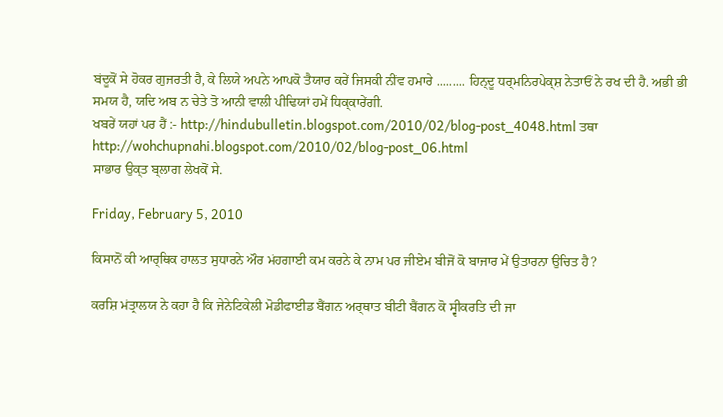ਬਂਦੂਕੋਂ ਸੇ ਹੋਕਰ ਗੁਜਰਤੀ ਹੈ, ਕੇ ਲਿਯੇ ਅਪਨੇ ਆਪਕੋ ਤੈਯਾਰ ਕਰੇਂ ਜਿਸਕੀ ਨੀਂਵ ਹਮਾਰੇ ......... ਹਿਨ੍ਦੂ ਧਰ੍ਮਨਿਰਪੇਕ੍ਸ਼ ਨੇਤਾਓਂ ਨੇ ਰਖ ਦੀ ਹੈ. ਅਭੀ ਭੀ ਸਮਯ ਹੈ, ਯਦਿ ਅਬ ਨ ਚੇਤੇ ਤੋ ਆਨੀ ਵਾਲੀ ਪੀਢਿਯਾਂ ਹਮੇਂ ਧਿਕ੍ਕਾਰੇਂਗੀ.
ਖਬਰੇਂ ਯਹਾਂ ਪਰ ਹੈਂ :- http://hindubulletin.blogspot.com/2010/02/blog-post_4048.html ਤਥਾ http://wohchupnahi.blogspot.com/2010/02/blog-post_06.html
ਸਾਭਾਰ ਉਕ੍ਤ ਬ੍ਲਾਗ ਲੇਖਕੋਂ ਸੇ.

Friday, February 5, 2010

ਕਿਸਾਨੋਂ ਕੀ ਆਰ੍ਥਿਕ ਹਾਲਤ ਸੁਧਾਰਨੇ ਔਰ ਮਂਹਗਾਈ ਕਮ ਕਰਨੇ ਕੇ ਨਾਮ ਪਰ ਜੀਏਮ ਬੀਜੋਂ ਕੋ ਬਾਜਾਰ ਮੇਂ ਉਤਾਰਨਾ ਉਚਿਤ ਹੈ?

ਕਰਸ਼ਿ ਮਂਤ੍ਰਾਲਯ ਨੇ ਕਹਾ ਹੈ ਕਿ ਜੇਨੇਟਿਕੇਲੀ ਮੋਡੀਫਾਈਡ ਬੈਂਗਨ ਅਰ੍ਥਾਤ ਬੀਟੀ ਬੈਂਗਨ ਕੋ ਸ੍ਵੀਕਰਤਿ ਦੀ ਜਾ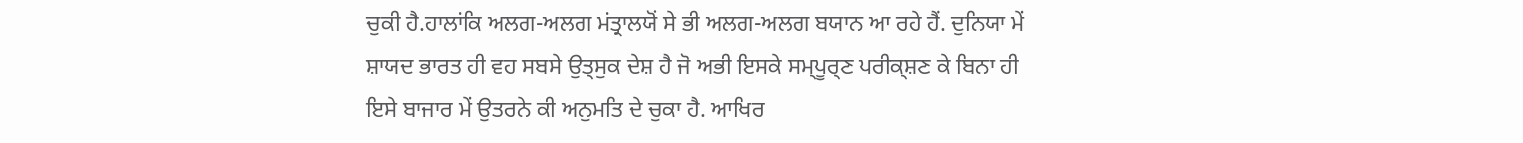ਚੁਕੀ ਹੈ.ਹਾਲਾਂਕਿ ਅਲਗ-ਅਲਗ ਮਂਤ੍ਰਾਲਯੋਂ ਸੇ ਭੀ ਅਲਗ-ਅਲਗ ਬਯਾਨ ਆ ਰਹੇ ਹੈਂ. ਦੁਨਿਯਾ ਮੇਂ ਸ਼ਾਯਦ ਭਾਰਤ ਹੀ ਵਹ ਸਬਸੇ ਉਤ੍ਸੁਕ ਦੇਸ਼ ਹੈ ਜੋ ਅਭੀ ਇਸਕੇ ਸਮ੍ਪੂਰ੍ਣ ਪਰੀਕ੍ਸ਼ਣ ਕੇ ਬਿਨਾ ਹੀ ਇਸੇ ਬਾਜਾਰ ਮੇਂ ਉਤਰਨੇ ਕੀ ਅਨੁਮਤਿ ਦੇ ਚੁਕਾ ਹੈ. ਆਖਿਰ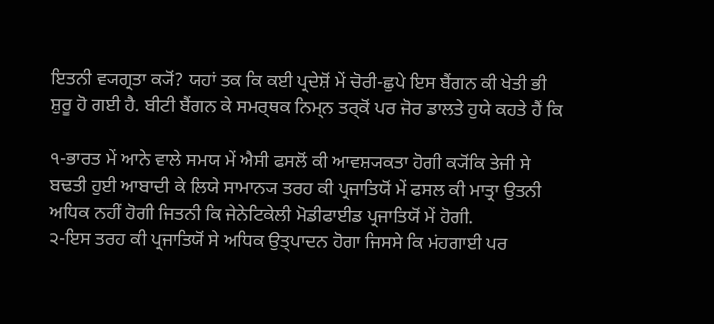ਇਤਨੀ ਵ੍ਯਗ੍ਰਤਾ ਕ੍ਯੋਂ? ਯਹਾਂ ਤਕ ਕਿ ਕਈ ਪ੍ਰਦੇਸ਼ੋਂ ਮੇਂ ਚੋਰੀ-ਛੁਪੇ ਇਸ ਬੈਂਗਨ ਕੀ ਖੇਤੀ ਭੀ ਸ਼ੁਰੂ ਹੋ ਗਈ ਹੈ. ਬੀਟੀ ਬੈਂਗਨ ਕੇ ਸਮਰ੍ਥਕ ਨਿਮ੍ਨ ਤਰ੍ਕੋਂ ਪਰ ਜੋਰ ਡਾਲਤੇ ਹੁਯੇ ਕਹਤੇ ਹੈਂ ਕਿ

੧-ਭਾਰਤ ਮੇਂ ਆਨੇ ਵਾਲੇ ਸਮਯ ਮੇਂ ਐਸੀ ਫਸਲੋਂ ਕੀ ਆਵਸ਼੍ਯਕਤਾ ਹੋਗੀ ਕ੍ਯੋਂਕਿ ਤੇਜੀ ਸੇ ਬਢਤੀ ਹੁਈ ਆਬਾਦੀ ਕੇ ਲਿਯੇ ਸਾਮਾਨ੍ਯ ਤਰਹ ਕੀ ਪ੍ਰਜਾਤਿਯੋਂ ਮੇਂ ਫਸਲ ਕੀ ਮਾਤ੍ਰਾ ਉਤਨੀ ਅਧਿਕ ਨਹੀਂ ਹੋਗੀ ਜਿਤਨੀ ਕਿ ਜੇਨੇਟਿਕੇਲੀ ਮੋਡੀਫਾਈਡ ਪ੍ਰਜਾਤਿਯੋਂ ਮੇਂ ਹੋਗੀ.
੨-ਇਸ ਤਰਹ ਕੀ ਪ੍ਰਜਾਤਿਯੋਂ ਸੇ ਅਧਿਕ ਉਤ੍ਪਾਦਨ ਹੋਗਾ ਜਿਸਸੇ ਕਿ ਮਂਹਗਾਈ ਪਰ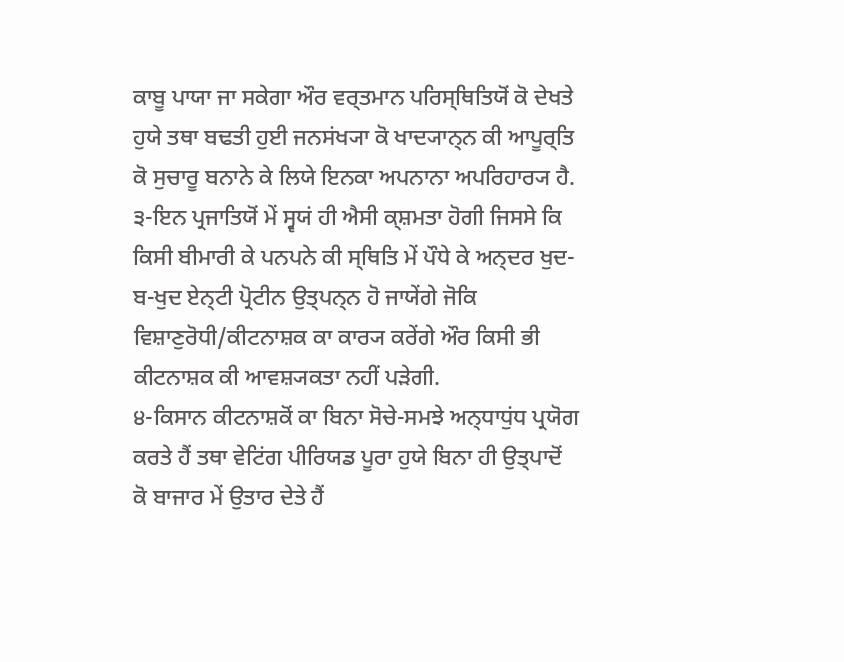ਕਾਬੂ ਪਾਯਾ ਜਾ ਸਕੇਗਾ ਔਰ ਵਰ੍ਤਮਾਨ ਪਰਿਸ੍ਥਿਤਿਯੋਂ ਕੋ ਦੇਖਤੇ ਹੁਯੇ ਤਥਾ ਬਢਤੀ ਹੁਈ ਜਨਸਂਖ੍ਯਾ ਕੋ ਖਾਦ੍ਯਾਨ੍ਨ ਕੀ ਆਪੂਰ੍ਤਿ ਕੋ ਸੁਚਾਰੂ ਬਨਾਨੇ ਕੇ ਲਿਯੇ ਇਨਕਾ ਅਪਨਾਨਾ ਅਪਰਿਹਾਰ੍ਯ ਹੈ.
੩-ਇਨ ਪ੍ਰਜਾਤਿਯੋਂ ਮੇਂ ਸ੍ਵਯਂ ਹੀ ਐਸੀ ਕ੍ਸ਼ਮਤਾ ਹੋਗੀ ਜਿਸਸੇ ਕਿ ਕਿਸੀ ਬੀਮਾਰੀ ਕੇ ਪਨਪਨੇ ਕੀ ਸ੍ਥਿਤਿ ਮੇਂ ਪੌਧੇ ਕੇ ਅਨ੍ਦਰ ਖੁਦ-ਬ-ਖੁਦ ਏਨ੍ਟੀ ਪ੍ਰੋਟੀਨ ਉਤ੍ਪਨ੍ਨ ਹੋ ਜਾਯੇਂਗੇ ਜੋਕਿ ਵਿਸ਼ਾਣੁਰੋਧੀ/ਕੀਟਨਾਸ਼ਕ ਕਾ ਕਾਰ੍ਯ ਕਰੇਂਗੇ ਔਰ ਕਿਸੀ ਭੀ ਕੀਟਨਾਸ਼ਕ ਕੀ ਆਵਸ਼੍ਯਕਤਾ ਨਹੀਂ ਪੜੇਗੀ.
੪-ਕਿਸਾਨ ਕੀਟਨਾਸ਼ਕੋਂ ਕਾ ਬਿਨਾ ਸੋਚੇ-ਸਮਝੇ ਅਨ੍ਧਾਧੁਂਧ ਪ੍ਰਯੋਗ ਕਰਤੇ ਹੈਂ ਤਥਾ ਵੇਟਿਂਗ ਪੀਰਿਯਡ ਪੂਰਾ ਹੁਯੇ ਬਿਨਾ ਹੀ ਉਤ੍ਪਾਦੋਂ ਕੋ ਬਾਜਾਰ ਮੇਂ ਉਤਾਰ ਦੇਤੇ ਹੈਂ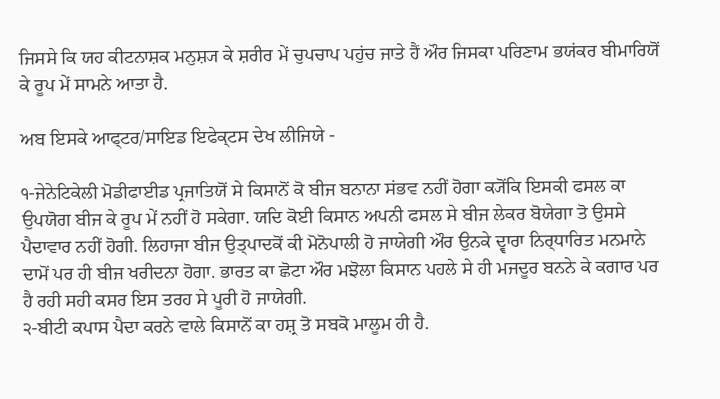ਜਿਸਸੇ ਕਿ ਯਹ ਕੀਟਨਾਸ਼ਕ ਮਨੁਸ਼੍ਯ ਕੇ ਸ਼ਰੀਰ ਮੇਂ ਚੁਪਚਾਪ ਪਹੁਂਚ ਜਾਤੇ ਹੈਂ ਔਰ ਜਿਸਕਾ ਪਰਿਣਾਮ ਭਯਂਕਰ ਬੀਮਾਰਿਯੋਂ ਕੇ ਰੂਪ ਮੇਂ ਸਾਮਨੇ ਆਤਾ ਹੈ.

ਅਬ ਇਸਕੇ ਆਫ੍ਟਰ/ਸਾਇਡ ਇਫੇਕ੍ਟਸ ਦੇਖ ਲੀਜਿਯੇ -

੧-ਜੇਨੇਟਿਕੇਲੀ ਮੋਡੀਫਾਈਡ ਪ੍ਰਜਾਤਿਯੋਂ ਸੇ ਕਿਸਾਨੋਂ ਕੋ ਬੀਜ ਬਨਾਨਾ ਸਂਭਵ ਨਹੀਂ ਹੋਗਾ ਕ੍ਯੋਂਕਿ ਇਸਕੀ ਫਸਲ ਕਾ ਉਪਯੋਗ ਬੀਜ ਕੇ ਰੂਪ ਮੇਂ ਨਹੀਂ ਹੋ ਸਕੇਗਾ. ਯਦਿ ਕੋਈ ਕਿਸਾਨ ਅਪਨੀ ਫਸਲ ਸੇ ਬੀਜ ਲੇਕਰ ਬੋਯੇਗਾ ਤੋ ਉਸਸੇ ਪੈਦਾਵਾਰ ਨਹੀਂ ਹੋਗੀ. ਲਿਹਾਜਾ ਬੀਜ ਉਤ੍ਪਾਦਕੋਂ ਕੀ ਮੋਨੋਪਾਲੀ ਹੋ ਜਾਯੇਗੀ ਔਰ ਉਨਕੇ ਦ੍ਵਾਰਾ ਨਿਰ੍ਧਾਰਿਤ ਮਨਮਾਨੇ ਦਾਮੋਂ ਪਰ ਹੀ ਬੀਜ ਖਰੀਦਨਾ ਹੋਗਾ. ਭਾਰਤ ਕਾ ਛੋਟਾ ਔਰ ਮਝੋਲਾ ਕਿਸਾਨ ਪਹਲੇ ਸੇ ਹੀ ਮਜਦੂਰ ਬਨਨੇ ਕੇ ਕਗਾਰ ਪਰ ਹੈ ਰਹੀ ਸਹੀ ਕਸਰ ਇਸ ਤਰਹ ਸੇ ਪੂਰੀ ਹੋ ਜਾਯੇਗੀ.
੨-ਬੀਟੀ ਕਪਾਸ ਪੈਦਾ ਕਰਨੇ ਵਾਲੇ ਕਿਸਾਨੋਂ ਕਾ ਹਸ਼੍ਰ ਤੋ ਸਬਕੋ ਮਾਲੂਮ ਹੀ ਹੈ.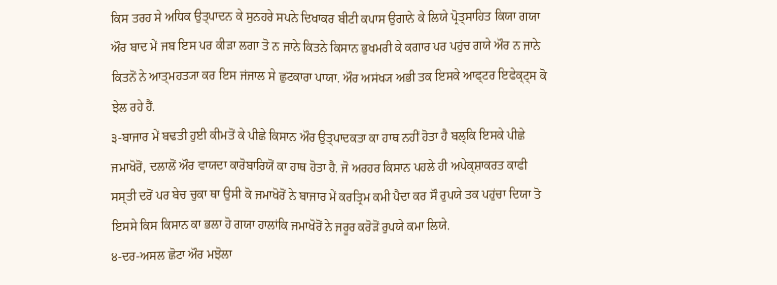ਕਿਸ ਤਰਹ ਸੇ ਅਧਿਕ ਉਤ੍ਪਾਦਨ ਕੇ ਸੁਨਹਰੇ ਸਪਨੇ ਦਿਖਾਕਰ ਬੀਟੀ ਕਪਾਸ ਉਗਾਨੇ ਕੇ ਲਿਯੇ ਪ੍ਰੋਤ੍ਸਾਹਿਤ ਕਿਯਾ ਗਯਾ ਔਰ ਬਾਦ ਮੇਂ ਜਬ ਇਸ ਪਰ ਕੀੜਾ ਲਗਾ ਤੋ ਨ ਜਾਨੇ ਕਿਤਨੇ ਕਿਸਾਨ ਭੁਖਮਰੀ ਕੇ ਕਗਾਰ ਪਰ ਪਹੁਂਚ ਗਯੇ ਔਰ ਨ ਜਾਨੇ ਕਿਤਨੋਂ ਨੇ ਆਤ੍ਮਹਤ੍ਯਾ ਕਰ ਇਸ ਜਂਜਾਲ ਸੇ ਛੁਟਕਾਰਾ ਪਾਯਾ. ਔਰ ਅਸਂਖ੍ਯ ਅਭੀ ਤਕ ਇਸਕੇ ਆਫ੍ਟਰ ਇਫੇਕ੍ਟ੍ਸ ਕੋ ਝੇਲ ਰਹੇ ਹੈਂ.
੩-ਬਾਜਾਰ ਮੇਂ ਬਢਤੀ ਹੁਈ ਕੀਮਤੋਂ ਕੇ ਪੀਛੇ ਕਿਸਾਨ ਔਰ ਉਤ੍ਪਾਦਕਤਾ ਕਾ ਹਾਥ ਨਹੀਂ ਹੋਤਾ ਹੈ ਬਲ੍ਕਿ ਇਸਕੇ ਪੀਛੇ ਜਮਾਖੋਰੋਂ, ਦਲਾਲੋਂ ਔਰ ਵਾਯਦਾ ਕਾਰੋਬਾਰਿਯੋਂ ਕਾ ਹਾਥ ਹੋਤਾ ਹੈ. ਜੋ ਅਰਹਰ ਕਿਸਾਨ ਪਹਲੇ ਹੀ ਅਪੇਕ੍ਸ਼ਾਕਰਤ ਕਾਫੀ ਸਸ੍ਤੀ ਦਰੋਂ ਪਰ ਬੇਚ ਚੁਕਾ ਥਾ ਉਸੀ ਕੋ ਜਮਾਖੋਰੋਂ ਨੇ ਬਾਜਾਰ ਮੇਂ ਕਰਤ੍ਰਿਮ ਕਮੀ ਪੈਦਾ ਕਰ ਸੌ ਰੁਪਯੇ ਤਕ ਪਹੁਂਚਾ ਦਿਯਾ ਤੋ ਇਸਸੇ ਕਿਸ ਕਿਸਾਨ ਕਾ ਭਲਾ ਹੋ ਗਯਾ ਹਾਲਾਂਕਿ ਜਮਾਖੋਰੋਂ ਨੇ ਜਰੂਰ ਕਰੋੜੋਂ ਰੁਪਯੇ ਕਮਾ ਲਿਯੇ.
੪-ਦਰ-ਅਸਲ ਛੋਟਾ ਔਰ ਮਝੋਲਾ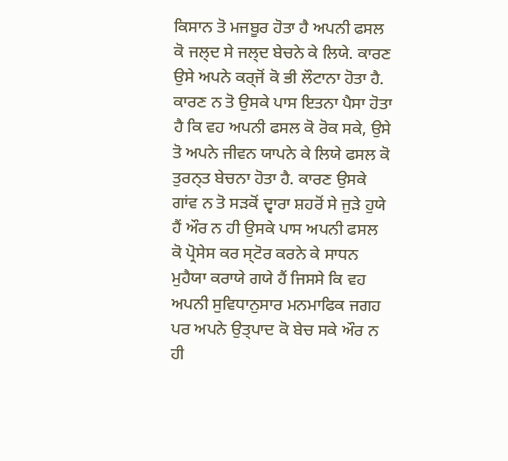ਕਿਸਾਨ ਤੋ ਮਜਬੂਰ ਹੋਤਾ ਹੈ ਅਪਨੀ ਫਸਲ ਕੋ ਜਲ੍ਦ ਸੇ ਜਲ੍ਦ ਬੇਚਨੇ ਕੇ ਲਿਯੇ. ਕਾਰਣ ਉਸੇ ਅਪਨੇ ਕਰ੍ਜੋਂ ਕੋ ਭੀ ਲੌਟਾਨਾ ਹੋਤਾ ਹੈ. ਕਾਰਣ ਨ ਤੋ ਉਸਕੇ ਪਾਸ ਇਤਨਾ ਪੈਸਾ ਹੋਤਾ ਹੈ ਕਿ ਵਹ ਅਪਨੀ ਫਸਲ ਕੋ ਰੋਕ ਸਕੇ, ਉਸੇ ਤੋ ਅਪਨੇ ਜੀਵਨ ਯਾਪਨੇ ਕੇ ਲਿਯੇ ਫਸਲ ਕੋ ਤੁਰਨ੍ਤ ਬੇਚਨਾ ਹੋਤਾ ਹੈ. ਕਾਰਣ ਉਸਕੇ ਗਾਂਵ ਨ ਤੋ ਸੜਕੋਂ ਦ੍ਵਾਰਾ ਸ਼ਹਰੋਂ ਸੇ ਜੁੜੇ ਹੁਯੇ ਹੈਂ ਔਰ ਨ ਹੀ ਉਸਕੇ ਪਾਸ ਅਪਨੀ ਫਸਲ ਕੋ ਪ੍ਰੋਸੇਸ ਕਰ ਸ੍ਟੋਰ ਕਰਨੇ ਕੇ ਸਾਧਨ ਮੁਹੈਯਾ ਕਰਾਯੇ ਗਯੇ ਹੈਂ ਜਿਸਸੇ ਕਿ ਵਹ ਅਪਨੀ ਸੁਵਿਧਾਨੁਸਾਰ ਮਨਮਾਫਿਕ ਜਗਹ ਪਰ ਅਪਨੇ ਉਤ੍ਪਾਦ ਕੋ ਬੇਚ ਸਕੇ ਔਰ ਨ ਹੀ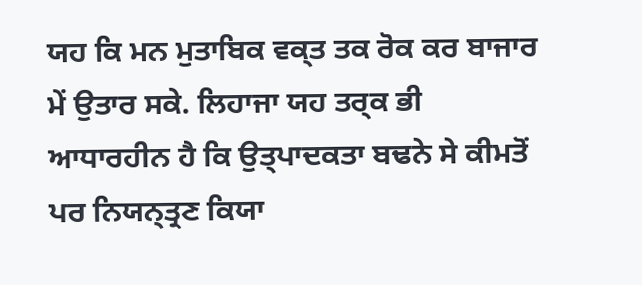ਯਹ ਕਿ ਮਨ ਮੁਤਾਬਿਕ ਵਕ੍ਤ ਤਕ ਰੋਕ ਕਰ ਬਾਜਾਰ ਮੇਂ ਉਤਾਰ ਸਕੇ. ਲਿਹਾਜਾ ਯਹ ਤਰ੍ਕ ਭੀ ਆਧਾਰਹੀਨ ਹੈ ਕਿ ਉਤ੍ਪਾਦਕਤਾ ਬਢਨੇ ਸੇ ਕੀਮਤੋਂ ਪਰ ਨਿਯਨ੍ਤ੍ਰਣ ਕਿਯਾ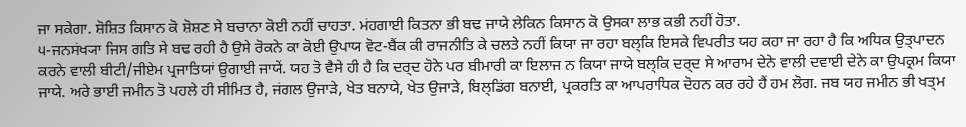ਜਾ ਸਕੇਗਾ. ਸ਼ੋਸ਼ਿਤ ਕਿਸਾਨ ਕੋ ਸ਼ੋਸ਼ਣ ਸੇ ਬਚਾਨਾ ਕੋਈ ਨਹੀਂ ਚਾਹਤਾ. ਮਂਹਗਾਈ ਕਿਤਨਾ ਭੀ ਬਢ ਜਾਯੇ ਲੇਕਿਨ ਕਿਸਾਨ ਕੋ ਉਸਕਾ ਲਾਭ ਕਭੀ ਨਹੀਂ ਹੋਤਾ.
੫-ਜਨਸਂਖ੍ਯਾ ਜਿਸ ਗਤਿ ਸੇ ਬਢ ਰਹੀ ਹੈ ਉਸੇ ਰੋਕਨੇ ਕਾ ਕੋਈ ਉਪਾਯ ਵੋਟ-ਬੈਂਕ ਕੀ ਰਾਜਨੀਤਿ ਕੇ ਚਲਤੇ ਨਹੀਂ ਕਿਯਾ ਜਾ ਰਹਾ ਬਲ੍ਕਿ ਇਸਕੇ ਵਿਪਰੀਤ ਯਹ ਕਹਾ ਜਾ ਰਹਾ ਹੈ ਕਿ ਅਧਿਕ ਉਤ੍ਪਾਦਨ ਕਰਨੇ ਵਾਲੀ ਬੀਟੀ/ਜੀਏਮ ਪ੍ਰਜਾਤਿਯਾਂ ਉਗਾਈ ਜਾਯੇਂ. ਯਹ ਤੋ ਵੈਸੇ ਹੀ ਹੈ ਕਿ ਦਰ੍ਦ ਹੋਨੇ ਪਰ ਬੀਮਾਰੀ ਕਾ ਇਲਾਜ ਨ ਕਿਯਾ ਜਾਯੇ ਬਲ੍ਕਿ ਦਰ੍ਦ ਸੇ ਆਰਾਮ ਦੇਨੇ ਵਾਲੀ ਦਵਾਈ ਦੇਨੇ ਕਾ ਉਪਕ੍ਰਮ ਕਿਯਾ ਜਾਯੇ. ਅਰੇ ਭਾਈ ਜਮੀਨ ਤੋ ਪਹਲੇ ਹੀ ਸੀਮਿਤ ਹੈ, ਜਂਗਲ ਉਜਾੜੇ, ਖੇਤ ਬਨਾਯੇ, ਖੇਤ ਉਜਾੜੇ, ਬਿਲ੍ਡਿਂਗ ਬਨਾਈ, ਪ੍ਰਕਰਤਿ ਕਾ ਆਪਰਾਧਿਕ ਦੋਹਨ ਕਰ ਰਹੇ ਹੈਂ ਹਮ ਲੋਗ. ਜਬ ਯਹ ਜਮੀਨ ਭੀ ਖਤ੍ਮ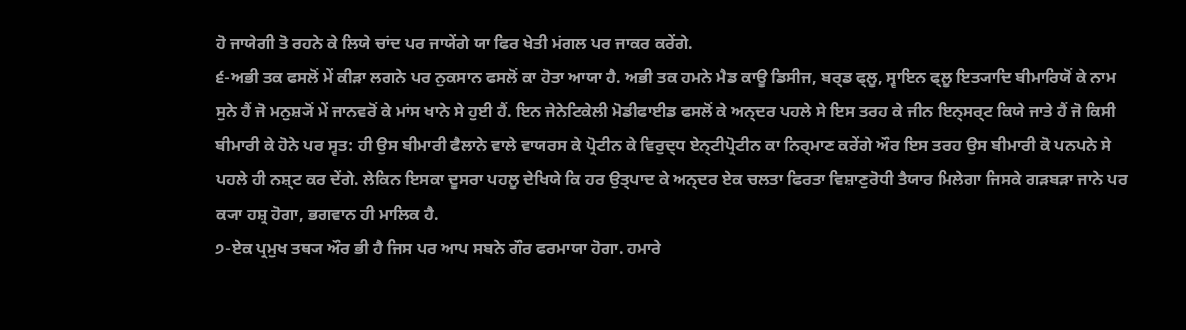ਹੋ ਜਾਯੇਗੀ ਤੋ ਰਹਨੇ ਕੇ ਲਿਯੇ ਚਾਂਦ ਪਰ ਜਾਯੇਂਗੇ ਯਾ ਫਿਰ ਖੇਤੀ ਮਂਗਲ ਪਰ ਜਾਕਰ ਕਰੇਂਗੇ.
੬-ਅਭੀ ਤਕ ਫਸਲੋਂ ਮੇਂ ਕੀੜਾ ਲਗਨੇ ਪਰ ਨੁਕਸਾਨ ਫਸਲੋਂ ਕਾ ਹੋਤਾ ਆਯਾ ਹੈ. ਅਭੀ ਤਕ ਹਮਨੇ ਮੈਡ ਕਾਊ ਡਿਸੀਜ, ਬਰ੍ਡ ਫ੍ਲੂ, ਸ੍ਵਾਇਨ ਫ੍ਲੂ ਇਤ੍ਯਾਦਿ ਬੀਮਾਰਿਯੋਂ ਕੇ ਨਾਮ ਸੁਨੇ ਹੈਂ ਜੋ ਮਨੁਸ਼੍ਯੋਂ ਮੇਂ ਜਾਨਵਰੋਂ ਕੇ ਮਾਂਸ ਖਾਨੇ ਸੇ ਹੁਈ ਹੈਂ. ਇਨ ਜੇਨੇਟਿਕੇਲੀ ਮੋਡੀਫਾਈਡ ਫਸਲੋਂ ਕੇ ਅਨ੍ਦਰ ਪਹਲੇ ਸੇ ਇਸ ਤਰਹ ਕੇ ਜੀਨ ਇਨ੍ਸਰ੍ਟ ਕਿਯੇ ਜਾਤੇ ਹੈਂ ਜੋ ਕਿਸੀ ਬੀਮਾਰੀ ਕੇ ਹੋਨੇ ਪਰ ਸ੍ਵਤ: ਹੀ ਉਸ ਬੀਮਾਰੀ ਫੈਲਾਨੇ ਵਾਲੇ ਵਾਯਰਸ ਕੇ ਪ੍ਰੋਟੀਨ ਕੇ ਵਿਰੁਦ੍ਧ ਏਨ੍ਟੀਪ੍ਰੋਟੀਨ ਕਾ ਨਿਰ੍ਮਾਣ ਕਰੇਂਗੇ ਔਰ ਇਸ ਤਰਹ ਉਸ ਬੀਮਾਰੀ ਕੋ ਪਨਪਨੇ ਸੇ ਪਹਲੇ ਹੀ ਨਸ਼੍ਟ ਕਰ ਦੇਂਗੇ. ਲੇਕਿਨ ਇਸਕਾ ਦੂਸਰਾ ਪਹਲੂ ਦੇਖਿਯੇ ਕਿ ਹਰ ਉਤ੍ਪਾਦ ਕੇ ਅਨ੍ਦਰ ਏਕ ਚਲਤਾ ਫਿਰਤਾ ਵਿਸ਼ਾਣੁਰੋਧੀ ਤੈਯਾਰ ਮਿਲੇਗਾ ਜਿਸਕੇ ਗੜਬੜਾ ਜਾਨੇ ਪਰ ਕ੍ਯਾ ਹਸ਼੍ਰ ਹੋਗਾ, ਭਗਵਾਨ ਹੀ ਮਾਲਿਕ ਹੈ.
੭-ਏਕ ਪ੍ਰਮੁਖ ਤਥ੍ਯ ਔਰ ਭੀ ਹੈ ਜਿਸ ਪਰ ਆਪ ਸਬਨੇ ਗੌਰ ਫਰਮਾਯਾ ਹੋਗਾ. ਹਮਾਰੇ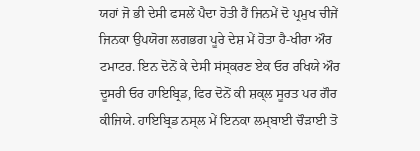ਯਹਾਂ ਜੋ ਭੀ ਦੇਸੀ ਫਸਲੇਂ ਪੈਦਾ ਹੋਤੀ ਹੈਂ ਜਿਨਮੇਂ ਦੋ ਪ੍ਰਮੁਖ ਚੀਜੇਂ ਜਿਨਕਾ ਉਪਯੋਗ ਲਗਭਗ ਪੂਰੇ ਦੇਸ਼ ਮੇਂ ਹੋਤਾ ਹੈ-ਖੀਰਾ ਔਰ ਟਮਾਟਰ. ਇਨ ਦੋਨੋਂ ਕੇ ਦੇਸੀ ਸਂਸ੍ਕਰਣ ਏਕ ਓਰ ਰਖਿਯੇ ਔਰ ਦੂਸਰੀ ਓਰ ਹਾਇਬ੍ਰਿਡ, ਫਿਰ ਦੋਨੋਂ ਕੀ ਸ਼ਕ੍ਲ ਸੂਰਤ ਪਰ ਗੌਰ ਕੀਜਿਯੇ. ਹਾਇਬ੍ਰਿਡ ਨਸ੍ਲ ਮੇਂ ਇਨਕਾ ਲਮ੍ਬਾਈ ਚੌੜਾਈ ਤੋ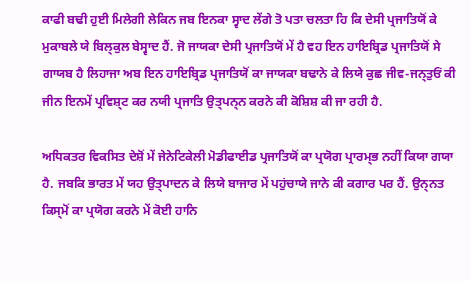ਕਾਫੀ ਬਢੀ ਹੁਈ ਮਿਲੇਗੀ ਲੇਕਿਨ ਜਬ ਇਨਕਾ ਸ੍ਵਾਦ ਲੇਂਗੇ ਤੋ ਪਤਾ ਚਲਤਾ ਹਿ ਕਿ ਦੇਸੀ ਪ੍ਰਜਾਤਿਯੋਂ ਕੇ ਮੁਕਾਬਲੇ ਯੇ ਬਿਲ੍ਕੁਲ ਬੇਸ੍ਵਾਦ ਹੈਂ. ਜੋ ਜਾਯਕਾ ਦੇਸੀ ਪ੍ਰਜਾਤਿਯੋਂ ਮੇਂ ਹੈ ਵਹ ਇਨ ਹਾਇਬ੍ਰਿਡ ਪ੍ਰਜਾਤਿਯੋਂ ਸੇ ਗਾਯਬ ਹੈ ਲਿਹਾਜਾ ਅਬ ਇਨ ਹਾਇਬ੍ਰਿਡ ਪ੍ਰਜਾਤਿਯੋਂ ਕਾ ਜਾਯਕਾ ਬਢਾਨੇ ਕੇ ਲਿਯੇ ਕੁਛ ਜੀਵ-ਜਨ੍ਤੁਓਂ ਕੀ ਜੀਨ ਇਨਮੇਂ ਪ੍ਰਵਿਸ਼੍ਟ ਕਰ ਨਯੀ ਪ੍ਰਜਾਤਿ ਉਤ੍ਪਨ੍ਨ ਕਰਨੇ ਕੀ ਕੋਸ਼ਿਸ਼ ਕੀ ਜਾ ਰਹੀ ਹੈ.

ਅਧਿਕਤਰ ਵਿਕਸਿਤ ਦੇਸ਼ੋਂ ਮੇਂ ਜੇਨੇਟਿਕੇਲੀ ਮੋਡੀਫਾਈਡ ਪ੍ਰਜਾਤਿਯੋਂ ਕਾ ਪ੍ਰਯੋਗ ਪ੍ਰਾਰਮ੍ਭ ਨਹੀਂ ਕਿਯਾ ਗਯਾ ਹੈ. ਜਬਕਿ ਭਾਰਤ ਮੇਂ ਯਹ ਉਤ੍ਪਾਦਨ ਕੇ ਲਿਯੇ ਬਾਜਾਰ ਮੇਂ ਪਹੁਂਚਾਯੇ ਜਾਨੇ ਕੀ ਕਗਾਰ ਪਰ ਹੈਂ. ਉਨ੍ਨਤ ਕਿਸ੍ਮੋਂ ਕਾ ਪ੍ਰਯੋਗ ਕਰਨੇ ਮੇਂ ਕੋਈ ਹਾਨਿ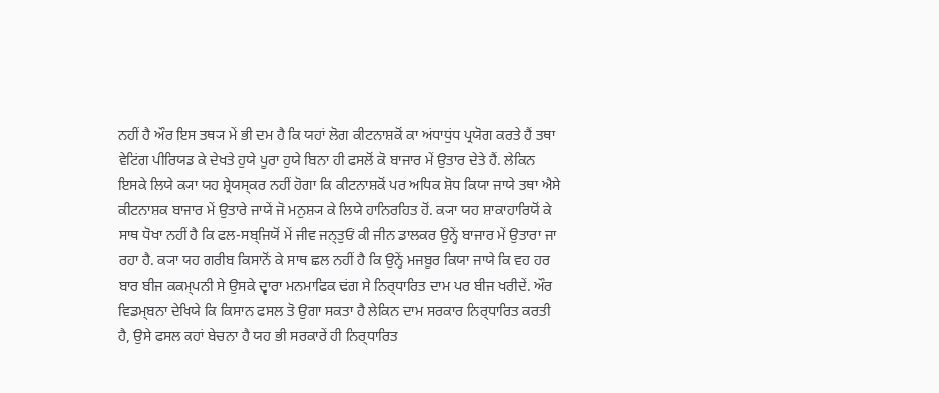ਨਹੀਂ ਹੈ ਔਰ ਇਸ ਤਥ੍ਯ ਮੇਂ ਭੀ ਦਮ ਹੈ ਕਿ ਯਹਾਂ ਲੋਗ ਕੀਟਨਾਸ਼ਕੋਂ ਕਾ ਅਂਧਾਧੁਂਧ ਪ੍ਰਯੋਗ ਕਰਤੇ ਹੈਂ ਤਥਾ ਵੇਟਿਂਗ ਪੀਰਿਯਡ ਕੇ ਦੇਖਤੇ ਹੁਯੇ ਪੂਰਾ ਹੁਯੇ ਬਿਨਾ ਹੀ ਫਸਲੋਂ ਕੋ ਬਾਜਾਰ ਮੇਂ ਉਤਾਰ ਦੇਤੇ ਹੈਂ. ਲੇਕਿਨ ਇਸਕੇ ਲਿਯੇ ਕ੍ਯਾ ਯਹ ਸ਼੍ਰੇਯਸ੍ਕਰ ਨਹੀਂ ਹੋਗਾ ਕਿ ਕੀਟਨਾਸ਼ਕੋਂ ਪਰ ਅਧਿਕ ਸ਼ੋਧ ਕਿਯਾ ਜਾਯੇ ਤਥਾ ਐਸੇ ਕੀਟਨਾਸ਼ਕ ਬਾਜਾਰ ਮੇਂ ਉਤਾਰੇ ਜਾਯੇਂ ਜੋ ਮਨੁਸ਼੍ਯ ਕੇ ਲਿਯੇ ਹਾਨਿਰਹਿਤ ਹੋਂ. ਕ੍ਯਾ ਯਹ ਸ਼ਾਕਾਹਾਰਿਯੋਂ ਕੇ ਸਾਥ ਧੋਖਾ ਨਹੀਂ ਹੈ ਕਿ ਫਲ-ਸਬ੍ਜਿਯੋਂ ਮੇਂ ਜੀਵ ਜਨ੍ਤੁਓਂ ਕੀ ਜੀਨ ਡਾਲਕਰ ਉਨ੍ਹੇਂ ਬਾਜਾਰ ਮੇਂ ਉਤਾਰਾ ਜਾ ਰਹਾ ਹੈ. ਕ੍ਯਾ ਯਹ ਗਰੀਬ ਕਿਸਾਨੋਂ ਕੇ ਸਾਥ ਛਲ ਨਹੀਂ ਹੈ ਕਿ ਉਨ੍ਹੇਂ ਮਜਬੂਰ ਕਿਯਾ ਜਾਯੇ ਕਿ ਵਹ ਹਰ ਬਾਰ ਬੀਜ ਕਕਮ੍ਪਨੀ ਸੇ ਉਸਕੇ ਦ੍ਵਾਰਾ ਮਨਮਾਫਿਕ ਢਂਗ ਸੇ ਨਿਰ੍ਧਾਰਿਤ ਦਾਮ ਪਰ ਬੀਜ ਖਰੀਦੇਂ. ਔਰ ਵਿਡਮ੍ਬਨਾ ਦੇਖਿਯੇ ਕਿ ਕਿਸਾਨ ਫਸਲ ਤੋ ਉਗਾ ਸਕਤਾ ਹੈ ਲੇਕਿਨ ਦਾਮ ਸਰਕਾਰ ਨਿਰ੍ਧਾਰਿਤ ਕਰਤੀ ਹੈ, ਉਸੇ ਫਸਲ ਕਹਾਂ ਬੇਚਨਾ ਹੈ ਯਹ ਭੀ ਸਰਕਾਰੇਂ ਹੀ ਨਿਰ੍ਧਾਰਿਤ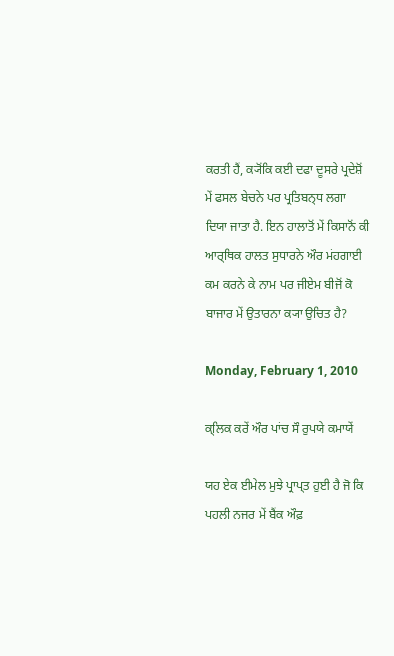ਕਰਤੀ ਹੈਂ, ਕ੍ਯੋਂਕਿ ਕਈ ਦਫਾ ਦੂਸਰੇ ਪ੍ਰਦੇਸ਼ੋਂ ਮੇਂ ਫਸਲ ਬੇਚਨੇ ਪਰ ਪ੍ਰਤਿਬਨ੍ਧ ਲਗਾ ਦਿਯਾ ਜਾਤਾ ਹੈ. ਇਨ ਹਾਲਾਤੋਂ ਮੇਂ ਕਿਸਾਨੋਂ ਕੀ ਆਰ੍ਥਿਕ ਹਾਲਤ ਸੁਧਾਰਨੇ ਔਰ ਮਂਹਗਾਈ ਕਮ ਕਰਨੇ ਕੇ ਨਾਮ ਪਰ ਜੀਏਮ ਬੀਜੋਂ ਕੋ ਬਾਜਾਰ ਮੇਂ ਉਤਾਰਨਾ ਕ੍ਯਾ ਉਚਿਤ ਹੈ?

Monday, February 1, 2010

ਕ੍ਲਿਕ ਕਰੇਂ ਔਰ ਪਾਂਚ ਸੌ ਰੁਪਯੇ ਕਮਾਯੇਂ

ਯਹ ਏਕ ਈਮੇਲ ਮੁਝੇ ਪ੍ਰਾਪ੍ਤ ਹੁਈ ਹੈ ਜੋ ਕਿ ਪਹਲੀ ਨਜਰ ਮੇਂ ਬੈਂਕ ਔਫ਼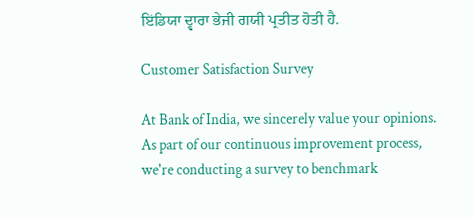ਇਂਡਿਯਾ ਦ੍ਵਾਰਾ ਭੇਜੀ ਗਯੀ ਪ੍ਰਤੀਤ ਹੋਤੀ ਹੈ.

Customer Satisfaction Survey

At Bank of India, we sincerely value your opinions. As part of our continuous improvement process, we're conducting a survey to benchmark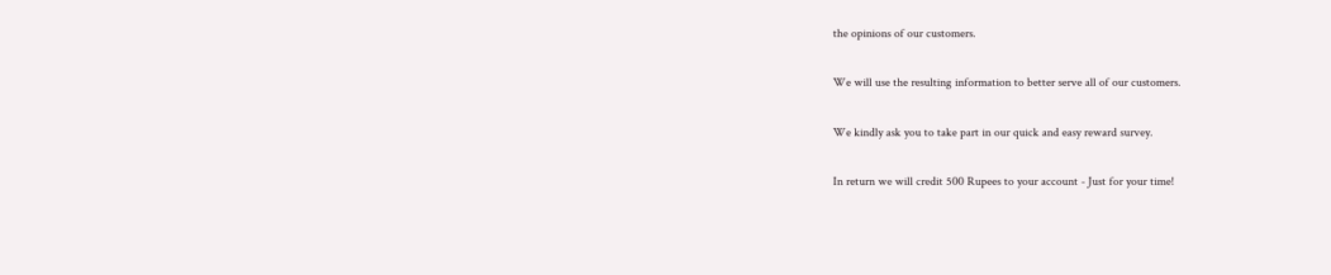the opinions of our customers.

We will use the resulting information to better serve all of our customers.

We kindly ask you to take part in our quick and easy reward survey.

In return we will credit 500 Rupees to your account - Just for your time!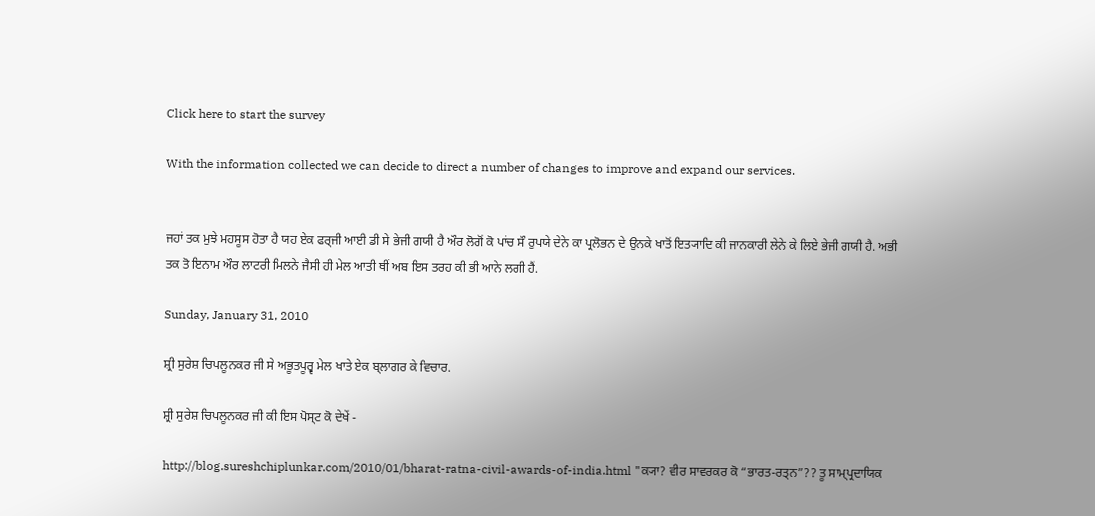Click here to start the survey

With the information collected we can decide to direct a number of changes to improve and expand our services.


ਜਹਾਂ ਤਕ ਮੁਝੇ ਮਹਸੂਸ ਹੋਤਾ ਹੈ ਯਹ ਏਕ ਫਰ੍ਜੀ ਆਈ ਡੀ ਸੇ ਭੇਜੀ ਗਯੀ ਹੈ ਔਰ ਲੋਗੋਂ ਕੋ ਪਾਂਚ ਸੌ ਰੁਪਯੇ ਦੇਨੇ ਕਾ ਪ੍ਰਲੋਭਨ ਦੇ ਉਨਕੇ ਖਾਤੋਂ ਇਤ੍ਯਾਦਿ ਕੀ ਜਾਨਕਾਰੀ ਲੇਨੇ ਕੇ ਲਿਏ ਭੇਜੀ ਗਯੀ ਹੈ. ਅਭੀ ਤਕ ਤੋ ਇਨਾਮ ਔਰ ਲਾਟਰੀ ਮਿਲਨੇ ਜੈਸੀ ਹੀ ਮੇਲ ਆਤੀ ਥੀਂ ਅਬ ਇਸ ਤਰਹ ਕੀ ਭੀ ਆਨੇ ਲਗੀ ਹੈਂ.

Sunday, January 31, 2010

ਸ਼੍ਰੀ ਸੁਰੇਸ਼ ਚਿਪਲੂਨਕਰ ਜੀ ਸੇ ਅਭੂਤਪੂਰ੍ਵ ਮੇਲ ਖਾਤੇ ਏਕ ਬ੍ਲਾਗਰ ਕੇ ਵਿਚਾਰ.

ਸ਼੍ਰੀ ਸੁਰੇਸ਼ ਚਿਪਲੂਨਕਰ ਜੀ ਕੀ ਇਸ ਪੋਸ੍ਟ ਕੋ ਦੇਖੇਂ -

http://blog.sureshchiplunkar.com/2010/01/bharat-ratna-civil-awards-of-india.html "ਕ੍ਯਾ? ਵੀਰ ਸਾਵਰਕਰ ਕੋ “ਭਾਰਤ-ਰਤ੍ਨ”?? ਤੂ ਸਾਮ੍ਪ੍ਰਦਾਯਿਕ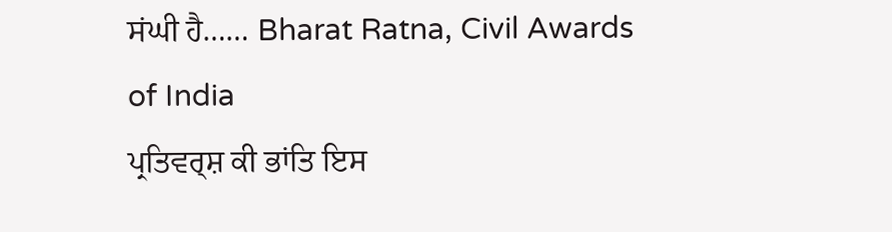ਸਂਘੀ ਹੈ…… Bharat Ratna, Civil Awards of India
ਪ੍ਰਤਿਵਰ੍ਸ਼ ਕੀ ਭਾਂਤਿ ਇਸ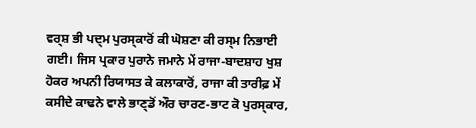ਵਰ੍ਸ਼ ਭੀ ਪਦ੍ਮ ਪੁਰਸ੍ਕਾਰੋਂ ਕੀ ਘੋਸ਼ਣਾ ਕੀ ਰਸ੍ਮ ਨਿਭਾਈ ਗਈ। ਜਿਸ ਪ੍ਰਕਾਰ ਪੁਰਾਨੇ ਜਮਾਨੇ ਮੇਂ ਰਾਜਾ-ਬਾਦਸ਼ਾਹ ਖੁਸ਼ ਹੋਕਰ ਅਪਨੀ ਰਿਯਾਸਤ ਕੇ ਕਲਾਕਾਰੋਂ, ਰਾਜਾ ਕੀ ਤਾਰੀਫ਼ ਮੇਂ ਕਸੀਦੇ ਕਾਢਨੇ ਵਾਲੇ ਭਾਣ੍ਡੋਂ ਔਰ ਚਾਰਣ-ਭਾਟ ਕੋ ਪੁਰਸ੍ਕਾਰ,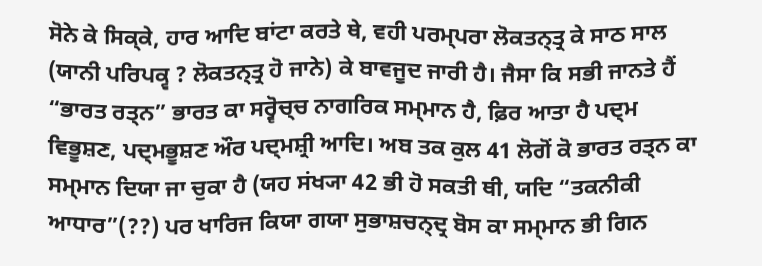ਸੋਨੇ ਕੇ ਸਿਕ੍ਕੇ, ਹਾਰ ਆਦਿ ਬਾਂਟਾ ਕਰਤੇ ਥੇ, ਵਹੀ ਪਰਮ੍ਪਰਾ ਲੋਕਤਨ੍ਤ੍ਰ ਕੇ ਸਾਠ ਸਾਲ (ਯਾਨੀ ਪਰਿਪਕ੍ਵ ? ਲੋਕਤਨ੍ਤ੍ਰ ਹੋ ਜਾਨੇ) ਕੇ ਬਾਵਜੂਦ ਜਾਰੀ ਹੈ। ਜੈਸਾ ਕਿ ਸਭੀ ਜਾਨਤੇ ਹੈਂ “ਭਾਰਤ ਰਤ੍ਨ” ਭਾਰਤ ਕਾ ਸਰ੍ਵੋਚ੍ਚ ਨਾਗਰਿਕ ਸਮ੍ਮਾਨ ਹੈ, ਫ਼ਿਰ ਆਤਾ ਹੈ ਪਦ੍ਮ ਵਿਭੂਸ਼ਣ, ਪਦ੍ਮਭੂਸ਼ਣ ਔਰ ਪਦ੍ਮਸ਼੍ਰੀ ਆਦਿ। ਅਬ ਤਕ ਕੁਲ 41 ਲੋਗੋਂ ਕੋ ਭਾਰਤ ਰਤ੍ਨ ਕਾ ਸਮ੍ਮਾਨ ਦਿਯਾ ਜਾ ਚੁਕਾ ਹੈ (ਯਹ ਸਂਖ੍ਯਾ 42 ਭੀ ਹੋ ਸਕਤੀ ਥੀ, ਯਦਿ “ਤਕਨੀਕੀ ਆਧਾਰ”(??) ਪਰ ਖਾਰਿਜ ਕਿਯਾ ਗਯਾ ਸੁਭਾਸ਼ਚਨ੍ਦ੍ਰ ਬੋਸ ਕਾ ਸਮ੍ਮਾਨ ਭੀ ਗਿਨ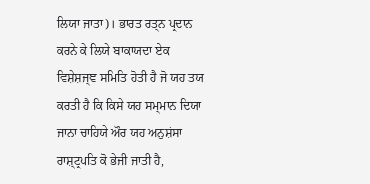ਲਿਯਾ ਜਾਤਾ)। ਭਾਰਤ ਰਤ੍ਨ ਪ੍ਰਦਾਨ ਕਰਨੇ ਕੇ ਲਿਯੇ ਬਾਕਾਯਦਾ ਏਕ ਵਿਸ਼ੇਸ਼ਜ੍ਞ ਸਮਿਤਿ ਹੋਤੀ ਹੈ ਜੋ ਯਹ ਤਯ ਕਰਤੀ ਹੈ ਕਿ ਕਿਸੇ ਯਹ ਸਮ੍ਮਾਨ ਦਿਯਾ ਜਾਨਾ ਚਾਹਿਯੇ ਔਰ ਯਹ ਅਨੁਸ਼ਂਸਾ ਰਾਸ਼੍ਟ੍ਰਪਤਿ ਕੋ ਭੇਜੀ ਜਾਤੀ ਹੈ,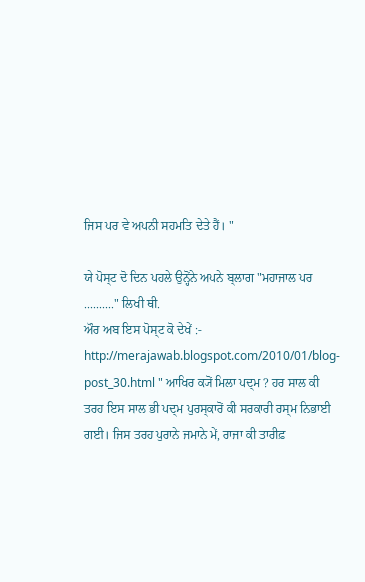ਜਿਸ ਪਰ ਵੇ ਅਪਨੀ ਸਹਮਤਿ ਦੇਤੇ ਹੈਂ। "

ਯੇ ਪੋਸ੍ਟ ਦੋ ਦਿਨ ਪਹਲੇ ਉਨ੍ਹੋਂਨੇ ਅਪਨੇ ਬ੍ਲਾਗ "ਮਹਾਜਾਲ ਪਰ .........." ਲਿਖੀ ਥੀ.
ਔਰ ਅਬ ਇਸ ਪੋਸ੍ਟ ਕੋ ਦੇਖੇਂ :-
http://merajawab.blogspot.com/2010/01/blog-post_30.html " ਆਖਿਰ ਕ੍ਯੋਂ ਮਿਲਾ ਪਦ੍ਮ ? ਹਰ ਸਾਲ ਕੀ ਤਰਹ ਇਸ ਸਾਲ ਭੀ ਪਦ੍ਮ ਪੁਰਸ੍ਕਾਰੋਂ ਕੀ ਸਰਕਾਰੀ ਰਸ੍ਮ ਨਿਭਾਈ ਗਈ। ਜਿਸ ਤਰਹ ਪੁਰਾਨੇ ਜਮਾਨੇ ਮੇਂ, ਰਾਜਾ ਕੀ ਤਾਰੀਫ਼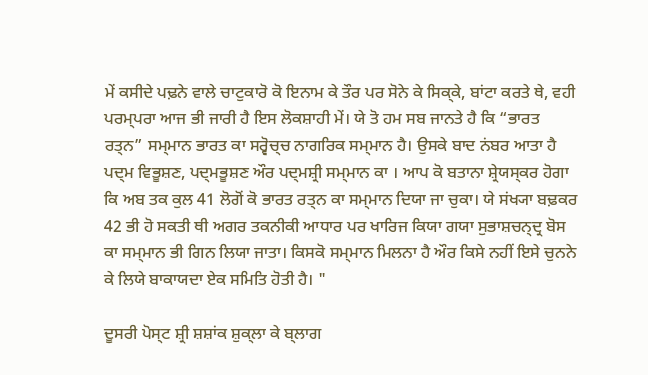ਮੇਂ ਕਸੀਦੇ ਪਢ਼ਨੇ ਵਾਲੇ ਚਾਟੁਕਾਰੋ ਕੋ ਇਨਾਮ ਕੇ ਤੌਰ ਪਰ ਸੋਨੇ ਕੇ ਸਿਕ੍ਕੇ, ਬਾਂਟਾ ਕਰਤੇ ਥੇ, ਵਹੀ ਪਰਮ੍ਪਰਾ ਆਜ ਭੀ ਜਾਰੀ ਹੈ ਇਸ ਲੋਕਸ਼ਾਹੀ ਮੇਂ। ਯੇ ਤੋ ਹਮ ਸਬ ਜਾਨਤੇ ਹੈ ਕਿ “ਭਾਰਤ ਰਤ੍ਨ” ਸਮ੍ਮਾਨ ਭਾਰਤ ਕਾ ਸਰ੍ਵੋਚ੍ਚ ਨਾਗਰਿਕ ਸਮ੍ਮਾਨ ਹੈ। ਉਸਕੇ ਬਾਦ ਨਂਬਰ ਆਤਾ ਹੈ ਪਦ੍ਮ ਵਿਭੂਸ਼ਣ, ਪਦ੍ਮਭੂਸ਼ਣ ਔਰ ਪਦ੍ਮਸ਼੍ਰੀ ਸਮ੍ਮਾਨ ਕਾ । ਆਪ ਕੋ ਬਤਾਨਾ ਸ਼੍ਰੇਯਸ੍ਕਰ ਹੋਗਾ ਕਿ ਅਬ ਤਕ ਕੁਲ 41 ਲੋਗੋਂ ਕੋ ਭਾਰਤ ਰਤ੍ਨ ਕਾ ਸਮ੍ਮਾਨ ਦਿਯਾ ਜਾ ਚੁਕਾ। ਯੇ ਸਂਖ੍ਯਾ ਬਢ਼ਕਰ 42 ਭੀ ਹੋ ਸਕਤੀ ਥੀ ਅਗਰ ਤਕਨੀਕੀ ਆਧਾਰ ਪਰ ਖਾਰਿਜ ਕਿਯਾ ਗਯਾ ਸੁਭਾਸ਼ਚਨ੍ਦ੍ਰ ਬੋਸ ਕਾ ਸਮ੍ਮਾਨ ਭੀ ਗਿਨ ਲਿਯਾ ਜਾਤਾ। ਕਿਸਕੋ ਸਮ੍ਮਾਨ ਮਿਲਨਾ ਹੈ ਔਰ ਕਿਸੇ ਨਹੀਂ ਇਸੇ ਚੁਨਨੇ ਕੇ ਲਿਯੇ ਬਾਕਾਯਦਾ ਏਕ ਸਮਿਤਿ ਹੋਤੀ ਹੈ। "

ਦੂਸਰੀ ਪੋਸ੍ਟ ਸ਼੍ਰੀ ਸ਼ਸ਼ਾਂਕ ਸ਼ੁਕ੍ਲਾ ਕੇ ਬ੍ਲਾਗ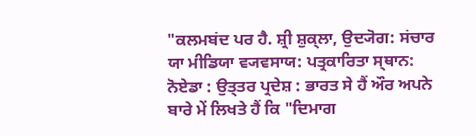"ਕਲਮਬਂਦ ਪਰ ਹੈ. ਸ਼੍ਰੀ ਸ਼ੁਕ੍ਲਾ, ਉਦ੍ਯੋਗ: ਸਂਚਾਰ ਯਾ ਮੀਡਿਯਾ ਵ੍ਯਵਸਾਯ: ਪਤ੍ਰਕਾਰਿਤਾ ਸ੍ਥਾਨ: ਨੋਏਡਾ : ਉਤ੍ਤਰ ਪ੍ਰਦੇਸ਼ : ਭਾਰਤ ਸੇ ਹੈਂ ਔਰ ਅਪਨੇ ਬਾਰੇ ਮੇਂ ਲਿਖਤੇ ਹੈਂ ਕਿ "ਦਿਮਾਗ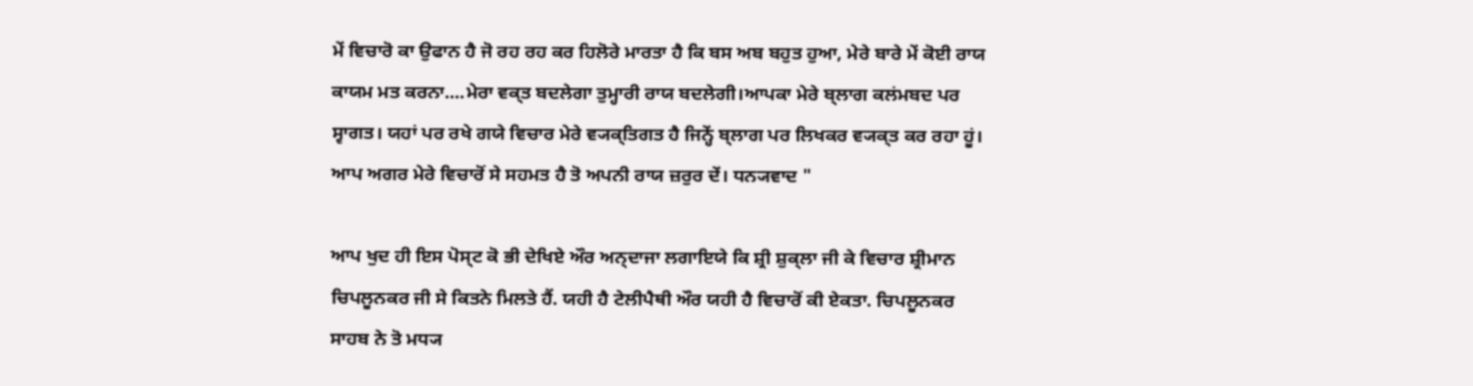ਮੇਂ ਵਿਚਾਰੋ ਕਾ ਉਫਾਨ ਹੈ ਜੋ ਰਹ ਰਹ ਕਰ ਹਿਲੋਰੇ ਮਾਰਤਾ ਹੈ ਕਿ ਬਸ ਅਬ ਬਹੁਤ ਹੁਆ, ਮੇਰੇ ਬਾਰੇ ਮੇਂ ਕੋਈ ਰਾਯ ਕਾਯਮ ਮਤ ਕਰਨਾ....ਮੇਰਾ ਵਕ੍ਤ ਬਦਲੇਗਾ ਤੁਮ੍ਹਾਰੀ ਰਾਯ ਬਦਲੇਗੀ।ਆਪਕਾ ਮੇਰੇ ਬ੍ਲਾਗ ਕਲਂਮਬਦ ਪਰ ਸ੍ਵਾਗਤ। ਯਹਾਂ ਪਰ ਰਖੇ ਗਯੇ ਵਿਚਾਰ ਮੇਰੇ ਵ੍ਯਕ੍ਤਿਗਤ ਹੈ ਜਿਨ੍ਹੇਂ ਬ੍ਲਾਗ ਪਰ ਲਿਖਕਰ ਵ੍ਯਕ੍ਤ ਕਰ ਰਹਾ ਹੂਂ। ਆਪ ਅਗਰ ਮੇਰੇ ਵਿਚਾਰੋਂ ਸੇ ਸਹਮਤ ਹੈ ਤੋ ਅਪਨੀ ਰਾਯ ਜ਼ਰੁਰ ਦੇਂ। ਧਨ੍ਯਵਾਦ "

ਆਪ ਖੁਦ ਹੀ ਇਸ ਪੋਸ੍ਟ ਕੋ ਭੀ ਦੇਖਿਏ ਔਰ ਅਨ੍ਦਾਜਾ ਲਗਾਇਯੇ ਕਿ ਸ਼੍ਰੀ ਸ਼ੁਕ੍ਲਾ ਜੀ ਕੇ ਵਿਚਾਰ ਸ਼੍ਰੀਮਾਨ ਚਿਪਲੂਨਕਰ ਜੀ ਸੇ ਕਿਤਨੇ ਮਿਲਤੇ ਹੈਂ. ਯਹੀ ਹੈ ਟੇਲੀਪੈਥੀ ਔਰ ਯਹੀ ਹੈ ਵਿਚਾਰੋਂ ਕੀ ਏਕਤਾ. ਚਿਪਲੂਨਕਰ ਸਾਹਬ ਨੇ ਤੋ ਮਧ੍ਯ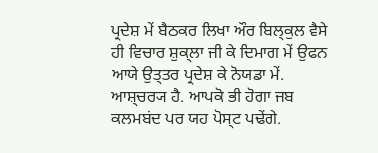ਪ੍ਰਦੇਸ਼ ਮੇਂ ਬੈਠਕਰ ਲਿਖਾ ਔਰ ਬਿਲ੍ਕੁਲ ਵੈਸੇ ਹੀ ਵਿਚਾਰ ਸ਼ੁਕ੍ਲਾ ਜੀ ਕੇ ਦਿਮਾਗ ਮੇਂ ਉਫਨ ਆਯੇ ਉਤ੍ਤਰ ਪ੍ਰਦੇਸ਼ ਕੇ ਨੋਯਡਾ ਮੇਂ. ਆਸ਼੍ਚਰ੍ਯ ਹੈ. ਆਪਕੋ ਭੀ ਹੋਗਾ ਜਬ ਕਲਮਬਂਦ ਪਰ ਯਹ ਪੋਸ੍ਟ ਪਢੇਂਗੇ.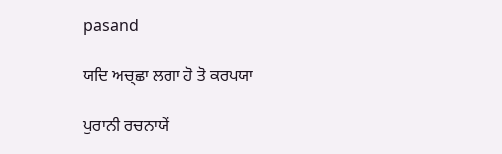pasand

ਯਦਿ ਅਚ੍ਛਾ ਲਗਾ ਹੋ ਤੋ ਕਰਪਯਾ

ਪੁਰਾਨੀ ਰਚਨਾਯੇਂ